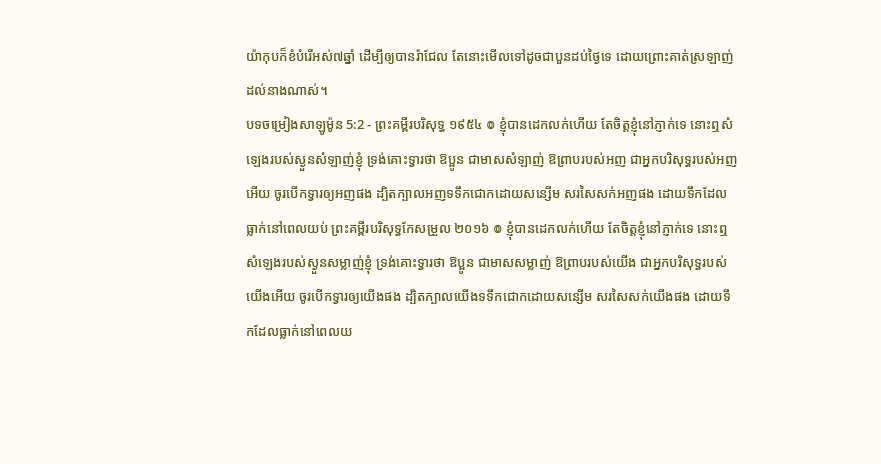យ៉ាកុបក៏ខំបំរើអស់៧ឆ្នាំ ដើម្បីឲ្យបានរ៉ាជែល តែនោះមើលទៅដូចជាបួនដប់ថ្ងៃទេ ដោយព្រោះគាត់ស្រឡាញ់ដល់នាងណាស់។
បទចម្រៀងសាឡូម៉ូន 5:2 - ព្រះគម្ពីរបរិសុទ្ធ ១៩៥៤ ៙ ខ្ញុំបានដេកលក់ហើយ តែចិត្តខ្ញុំនៅភ្ញាក់ទេ នោះឮសំឡេងរបស់ស្ងួនសំឡាញ់ខ្ញុំ ទ្រង់គោះទ្វារថា ឱប្អូន ជាមាសសំឡាញ់ ឱព្រាបរបស់អញ ជាអ្នកបរិសុទ្ធរបស់អញអើយ ចូរបើកទ្វារឲ្យអញផង ដ្បិតក្បាលអញទទឹកជោកដោយសន្សើម សរសៃសក់អញផង ដោយទឹកដែលធ្លាក់នៅពេលយប់ ព្រះគម្ពីរបរិសុទ្ធកែសម្រួល ២០១៦ ៙ ខ្ញុំបានដេកលក់ហើយ តែចិត្តខ្ញុំនៅភ្ញាក់ទេ នោះឮសំឡេងរបស់ស្ងួនសម្លាញ់ខ្ញុំ ទ្រង់គោះទ្វារថា ឱប្អូន ជាមាសសម្លាញ់ ឱព្រាបរបស់យើង ជាអ្នកបរិសុទ្ធរបស់យើងអើយ ចូរបើកទ្វារឲ្យយើងផង ដ្បិតក្បាលយើងទទឹកជោកដោយសន្សើម សរសៃសក់យើងផង ដោយទឹកដែលធ្លាក់នៅពេលយ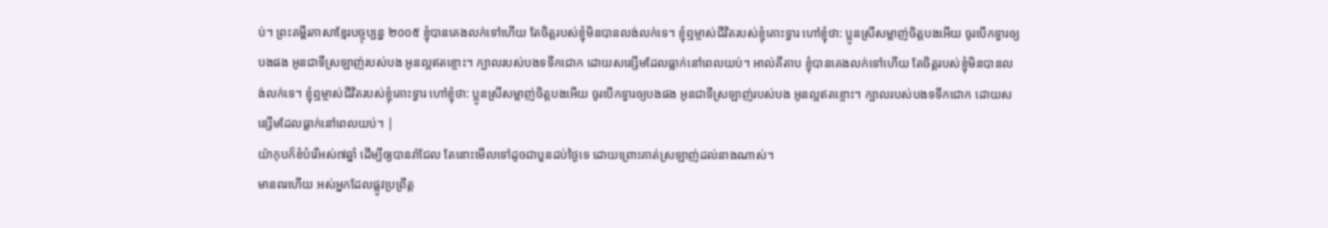ប់។ ព្រះគម្ពីរភាសាខ្មែរបច្ចុប្បន្ន ២០០៥ ខ្ញុំបានគេងលក់ទៅហើយ តែចិត្តរបស់ខ្ញុំមិនបានលង់លក់ទេ។ ខ្ញុំឮម្ចាស់ជីវិតរបស់ខ្ញុំគោះទ្វារ ហៅខ្ញុំថា: ប្អូនស្រីសម្លាញ់ចិត្តបងអើយ ចូរបើកទ្វារឲ្យបងផង អូនជាទីស្រឡាញ់របស់បង អូនល្អឥតខ្ចោះ។ ក្បាលរបស់បងទទឹកជោក ដោយសន្សើមដែលធ្លាក់នៅពេលយប់។ អាល់គីតាប ខ្ញុំបានគេងលក់ទៅហើយ តែចិត្តរបស់ខ្ញុំមិនបានលង់លក់ទេ។ ខ្ញុំឮម្ចាស់ជីវិតរបស់ខ្ញុំគោះទ្វារ ហៅខ្ញុំថា: ប្អូនស្រីសម្លាញ់ចិត្តបងអើយ ចូរបើកទ្វារឲ្យបងផង អូនជាទីស្រឡាញ់របស់បង អូនល្អឥតខ្ចោះ។ ក្បាលរបស់បងទទឹកជោក ដោយសន្សើមដែលធ្លាក់នៅពេលយប់។ |
យ៉ាកុបក៏ខំបំរើអស់៧ឆ្នាំ ដើម្បីឲ្យបានរ៉ាជែល តែនោះមើលទៅដូចជាបួនដប់ថ្ងៃទេ ដោយព្រោះគាត់ស្រឡាញ់ដល់នាងណាស់។
មានពរហើយ អស់អ្នកដែលផ្លូវប្រព្រឹត្ត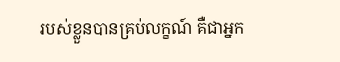របស់ខ្លួនបានគ្រប់លក្ខណ៍ គឺជាអ្នក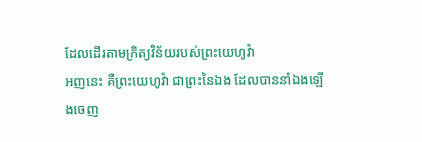ដែលដើរតាមក្រិត្យវិន័យរបស់ព្រះយេហូវ៉ា
អញនេះ គឺព្រះយេហូវ៉ា ជាព្រះនៃឯង ដែលបាននាំឯងឡើងចេញ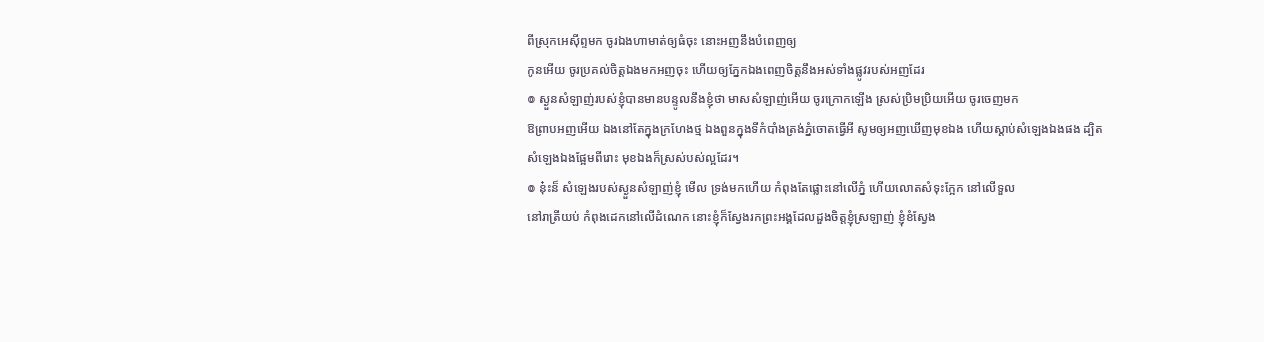ពីស្រុកអេស៊ីព្ទមក ចូរឯងហាមាត់ឲ្យធំចុះ នោះអញនឹងបំពេញឲ្យ
កូនអើយ ចូរប្រគល់ចិត្តឯងមកអញចុះ ហើយឲ្យភ្នែកឯងពេញចិត្តនឹងអស់ទាំងផ្លូវរបស់អញដែរ
៙ ស្ងួនសំឡាញ់របស់ខ្ញុំបានមានបន្ទូលនឹងខ្ញុំថា មាសសំឡាញ់អើយ ចូរក្រោកឡើង ស្រស់ប្រិមប្រិយអើយ ចូរចេញមក
ឱព្រាបអញអើយ ឯងនៅតែក្នុងក្រហែងថ្ម ឯងពួនក្នុងទីកំបាំងត្រង់ភ្នំចោតធ្វើអី សូមឲ្យអញឃើញមុខឯង ហើយស្តាប់សំឡេងឯងផង ដ្បិតសំឡេងឯងផ្អែមពីរោះ មុខឯងក៏ស្រស់បស់ល្អដែរ។
៙ នុ៎ះន៏ សំឡេងរបស់ស្ងួនសំឡាញ់ខ្ញុំ មើល ទ្រង់មកហើយ កំពុងតែផ្លោះនៅលើភ្នំ ហើយលោតសំទុះក្អែក នៅលើទួល
នៅរាត្រីយប់ កំពុងដេកនៅលើដំណេក នោះខ្ញុំក៏ស្វែងរកព្រះអង្គដែលដួងចិត្តខ្ញុំស្រឡាញ់ ខ្ញុំខំស្វែង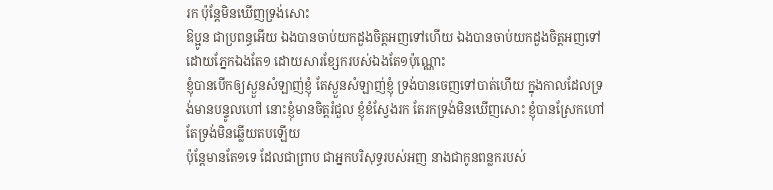រក ប៉ុន្តែមិនឃើញទ្រង់សោះ
ឱប្អូន ជាប្រពន្ធអើយ ឯងបានចាប់យកដួងចិត្តអញទៅហើយ ឯងបានចាប់យកដួងចិត្តអញទៅដោយភ្នែកឯងតែ១ ដោយសារខ្សែករបស់ឯងតែ១ប៉ុណ្ណោះ
ខ្ញុំបានបើកឲ្យស្ងួនសំឡាញ់ខ្ញុំ តែស្ងួនសំឡាញ់ខ្ញុំ ទ្រង់បានចេញទៅបាត់ហើយ ក្នុងកាលដែលទ្រង់មានបន្ទូលហៅ នោះខ្ញុំមានចិត្តរំជួល ខ្ញុំខំស្វែងរក តែរកទ្រង់មិនឃើញសោះ ខ្ញុំបានស្រែកហៅ តែទ្រង់មិនឆ្លើយតបឡើយ
ប៉ុន្តែមានតែ១ទេ ដែលជាព្រាប ជាអ្នកបរិសុទ្ធរបស់អញ នាងជាកូនពន្លករបស់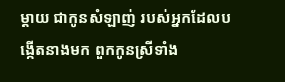ម្តាយ ជាកូនសំឡាញ់ របស់អ្នកដែលបង្កើតនាងមក ពួកកូនស្រីទាំង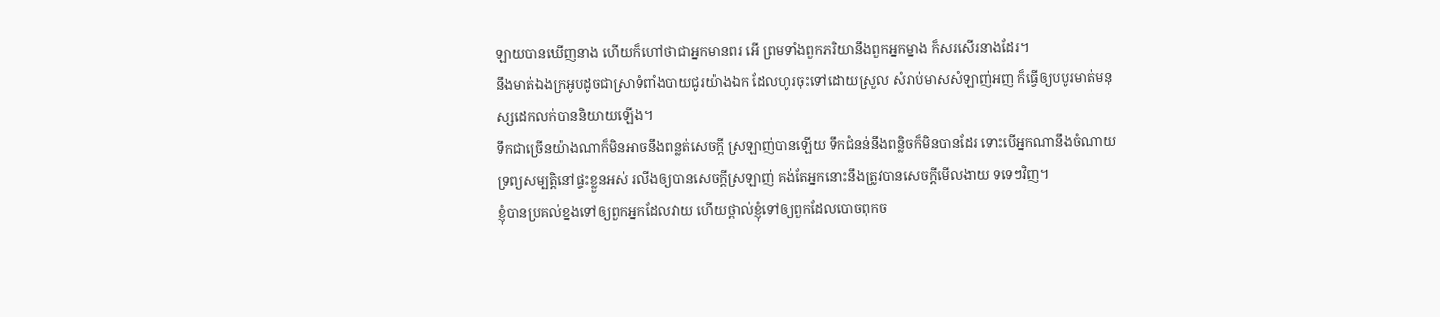ឡាយបានឃើញនាង ហើយក៏ហៅថាជាអ្នកមានពរ អើ ព្រមទាំងពួកភរិយានឹងពួកអ្នកម្នាង ក៏សរសើរនាងដែរ។
នឹងមាត់ឯងក្រអូបដូចជាស្រាទំពាំងបាយជូរយ៉ាងឯក ដែលហូរចុះទៅដោយស្រួល សំរាប់មាសសំឡាញ់អញ ក៏ធ្វើឲ្យបបូរមាត់មនុស្សដេកលក់បាននិយាយឡើង។
ទឹកជាច្រើនយ៉ាងណាក៏មិនអាចនឹងពន្លត់សេចក្ដី ស្រឡាញ់បានឡើយ ទឹកជំនន់នឹងពន្លិចក៏មិនបានដែរ ទោះបើអ្នកណានឹងចំណាយទ្រព្យសម្បត្តិនៅផ្ទះខ្លួនអស់ រលីងឲ្យបានសេចក្ដីស្រឡាញ់ គង់តែអ្នកនោះនឹងត្រូវបានសេចក្ដីមើលងាយ ទទេៗវិញ។
ខ្ញុំបានប្រគល់ខ្នងទៅឲ្យពួកអ្នកដែលវាយ ហើយថ្ពាល់ខ្ញុំទៅឲ្យពួកដែលបោចពុកច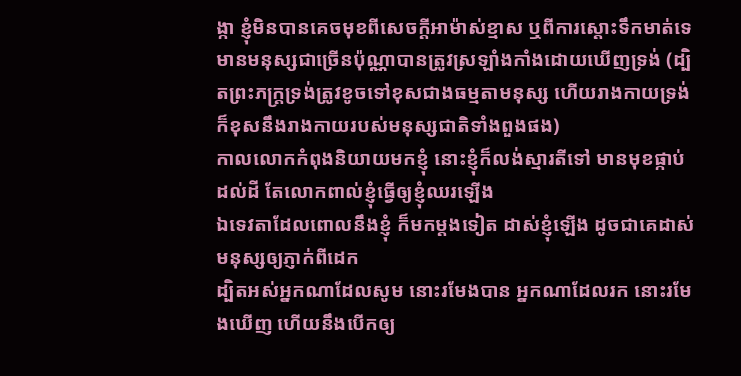ង្កា ខ្ញុំមិនបានគេចមុខពីសេចក្ដីអាម៉ាស់ខ្មាស ឬពីការស្តោះទឹកមាត់ទេ
មានមនុស្សជាច្រើនប៉ុណ្ណាបានត្រូវស្រឡាំងកាំងដោយឃើញទ្រង់ (ដ្បិតព្រះភក្ត្រទ្រង់ត្រូវខូចទៅខុសជាងធម្មតាមនុស្ស ហើយរាងកាយទ្រង់ក៏ខុសនឹងរាងកាយរបស់មនុស្សជាតិទាំងពួងផង)
កាលលោកកំពុងនិយាយមកខ្ញុំ នោះខ្ញុំក៏លង់ស្មារតីទៅ មានមុខផ្កាប់ដល់ដី តែលោកពាល់ខ្ញុំធ្វើឲ្យខ្ញុំឈរឡើង
ឯទេវតាដែលពោលនឹងខ្ញុំ ក៏មកម្តងទៀត ដាស់ខ្ញុំឡើង ដូចជាគេដាស់មនុស្សឲ្យភ្ញាក់ពីដេក
ដ្បិតអស់អ្នកណាដែលសូម នោះរមែងបាន អ្នកណាដែលរក នោះរមែងឃើញ ហើយនឹងបើកឲ្យ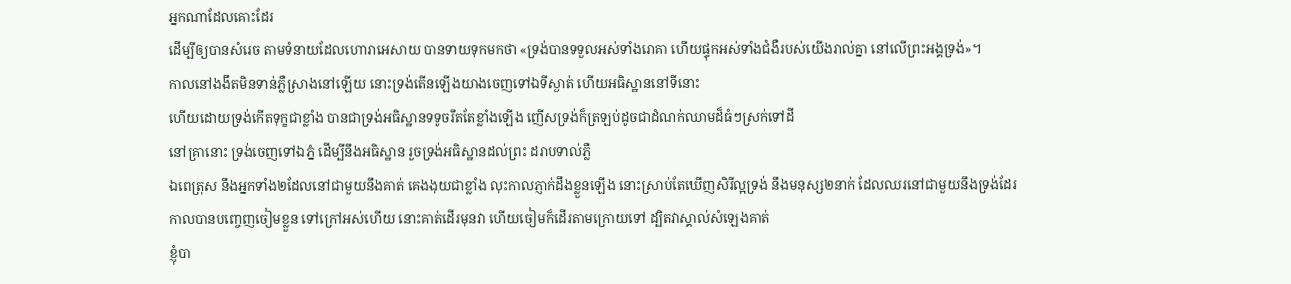អ្នកណាដែលគោះដែរ
ដើម្បីឲ្យបានសំរេច តាមទំនាយដែលហោរាអេសាយ បានទាយទុកមកថា «ទ្រង់បានទទួលអស់ទាំងរោគា ហើយផ្ទុកអស់ទាំងជំងឺរបស់យើងរាល់គ្នា នៅលើព្រះអង្គទ្រង់»។
កាលនៅងងឹតមិនទាន់ភ្លឺស្រាងនៅឡើយ នោះទ្រង់តើនឡើងយាងចេញទៅឯទីស្ងាត់ ហើយអធិស្ឋាននៅទីនោះ
ហើយដោយទ្រង់កើតទុក្ខជាខ្លាំង បានជាទ្រង់អធិស្ឋានទទូចរឹតតែខ្លាំងឡើង ញើសទ្រង់ក៏ត្រឡប់ដូចជាដំណក់ឈាមដ៏ធំៗស្រក់ទៅដី
នៅគ្រានោះ ទ្រង់ចេញទៅឯភ្នំ ដើម្បីនឹងអធិស្ឋាន រួចទ្រង់អធិស្ឋានដល់ព្រះ ដរាបទាល់ភ្លឺ
ឯពេត្រុស នឹងអ្នកទាំង២ដែលនៅជាមួយនឹងគាត់ គេងងុយជាខ្លាំង លុះកាលភ្ញាក់ដឹងខ្លួនឡើង នោះស្រាប់តែឃើញសិរីល្អទ្រង់ នឹងមនុស្ស២នាក់ ដែលឈរនៅជាមួយនឹងទ្រង់ដែរ
កាលបានបញ្ចេញចៀមខ្លួន ទៅក្រៅអស់ហើយ នោះគាត់ដើរមុនវា ហើយចៀមក៏ដើរតាមក្រោយទៅ ដ្បិតវាស្គាល់សំឡេងគាត់
ខ្ញុំបា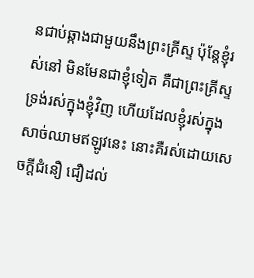នជាប់ឆ្កាងជាមួយនឹងព្រះគ្រីស្ទ ប៉ុន្តែខ្ញុំរស់នៅ មិនមែនជាខ្ញុំទៀត គឺជាព្រះគ្រីស្ទទ្រង់រស់ក្នុងខ្ញុំវិញ ហើយដែលខ្ញុំរស់ក្នុងសាច់ឈាមឥឡូវនេះ នោះគឺរស់ដោយសេចក្ដីជំនឿ ជឿដល់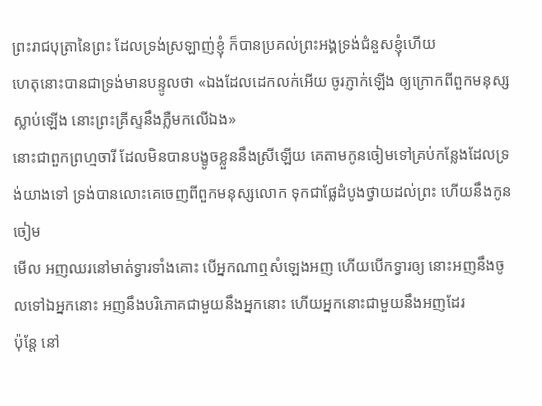ព្រះរាជបុត្រានៃព្រះ ដែលទ្រង់ស្រឡាញ់ខ្ញុំ ក៏បានប្រគល់ព្រះអង្គទ្រង់ជំនួសខ្ញុំហើយ
ហេតុនោះបានជាទ្រង់មានបន្ទូលថា «ឯងដែលដេកលក់អើយ ចូរភ្ញាក់ឡើង ឲ្យក្រោកពីពួកមនុស្សស្លាប់ឡើង នោះព្រះគ្រីស្ទនឹងភ្លឺមកលើឯង»
នោះជាពួកព្រហ្មចារី ដែលមិនបានបង្ខូចខ្លួននឹងស្រីឡើយ គេតាមកូនចៀមទៅគ្រប់កន្លែងដែលទ្រង់យាងទៅ ទ្រង់បានលោះគេចេញពីពួកមនុស្សលោក ទុកជាផ្លែដំបូងថ្វាយដល់ព្រះ ហើយនឹងកូនចៀម
មើល អញឈរនៅមាត់ទ្វារទាំងគោះ បើអ្នកណាឮសំឡេងអញ ហើយបើកទ្វារឲ្យ នោះអញនឹងចូលទៅឯអ្នកនោះ អញនឹងបរិភោគជាមួយនឹងអ្នកនោះ ហើយអ្នកនោះជាមួយនឹងអញដែរ
ប៉ុន្តែ នៅ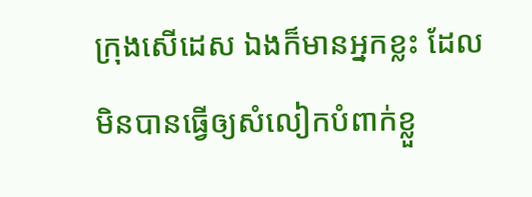ក្រុងសើដេស ឯងក៏មានអ្នកខ្លះ ដែលមិនបានធ្វើឲ្យសំលៀកបំពាក់ខ្លួ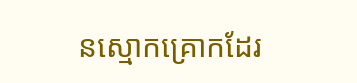នស្មោកគ្រោកដែរ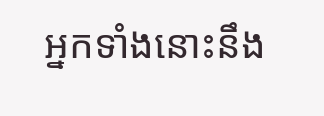អ្នកទាំងនោះនឹង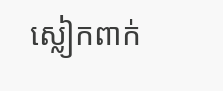ស្លៀកពាក់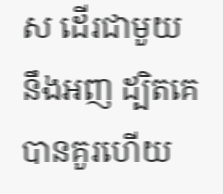ស ដើរជាមួយនឹងអញ ដ្បិតគេបានគួរហើយ